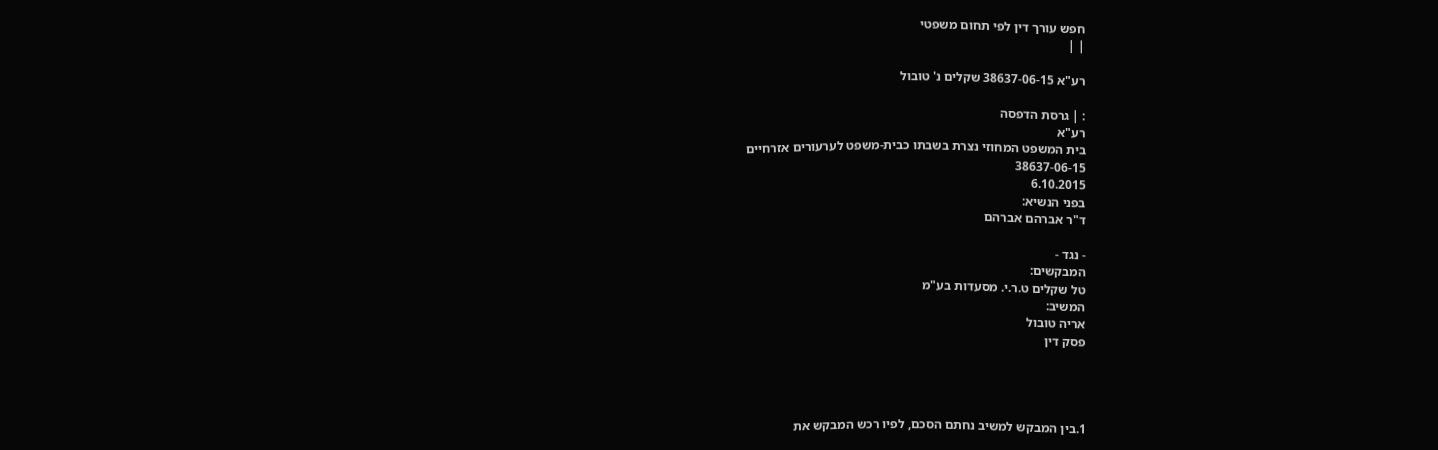חפש עורך דין לפי תחום משפטי
| |

רע"א 38637-06-15 שקלים נ' טובול

: | גרסת הדפסה
רע"א
בית המשפט המחוזי נצרת בשבתו כבית-משפט לערעורים אזרחיים
38637-06-15
6.10.2015
בפני הנשיא:
ד"ר אברהם אברהם

- נגד -
המבקשים:
טל שקלים ט.ר.י. מסעדות בע"מ
המשיב:
אריה טובול
פסק דין




1.בין המבקש למשיב נחתם הסכם, לפיו רכש המבקש את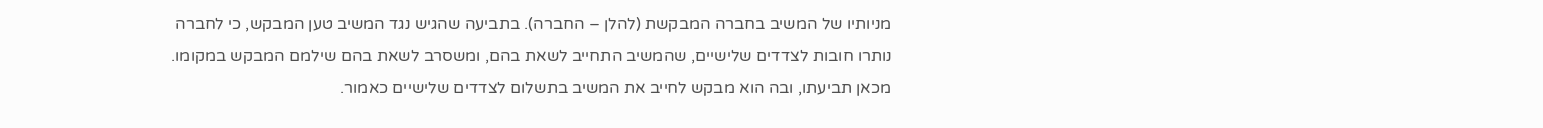מניותיו של המשיב בחברה המבקשת (להלן – החברה). בתביעה שהגיש נגד המשיב טען המבקש, כי לחברה נותרו חובות לצדדים שלישיים, שהמשיב התחייב לשאת בהם, ומשסרב לשאת בהם שילמם המבקש במקומו. מכאן תביעתו, ובה הוא מבקש לחייב את המשיב בתשלום לצדדים שלישיים כאמור.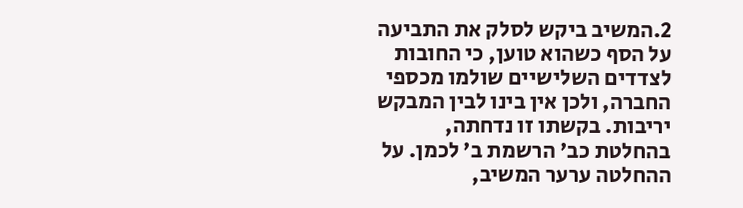2.המשיב ביקש לסלק את התביעה על הסף כשהוא טוען, כי החובות לצדדים השלישיים שולמו מכספי החברה, ולכן אין בינו לבין המבקש יריבות. בקשתו זו נדחתה, בהחלטת כב' הרשמת ב' לכמן. על ההחלטה ערער המשיב,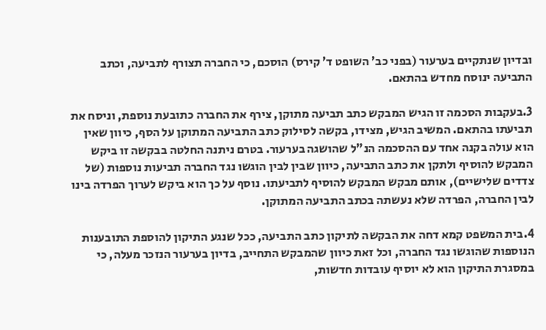ובדיון שנתקיים בערעור (בפני כב' השופט ד' קירס) הוסכם, כי החברה תצורף לתביעה, וכתב התביעה ינוסח מחדש בהתאם.

3.בעקבות הסכמה זו הגיש המבקש כתב תביעה מתוקן, צירף את החברה כתובעת נוספת, וניסח את תביעתו בהתאם. המשיב הגיש, מצידו, בקשה לסילוק כתב התביעה המתוקן על הסף, כיוון שאין הוא עולה בקנה אחד עם ההסכמה הנ"ל שהושגה בערעור. בטרם ניתנה החלטה בבקשה זו ביקש המבקש להוסיף ולתקן את כתב התביעה, כיוון שבין לבין הוגשו נגד החברה תביעות נוספות (של צדדים שלישיים), אותם מבקש המבקש להוסיף לתביעתו. נוסף על כך הוא ביקש לערוך הפרדה בינו לבין החברה, הפרדה שלא נעשתה בכתב התביעה המתוקן.

4.בית המשפט קמא דחה את הבקשה לתיקון כתב התביעה, ככל שנגע התיקון להוספת התובענות הנוספות שהוגשו נגד החברה, וכל זאת כיוון שהמבקש התחייב, בדיון בערעור הנזכר מעלה, כי במסגרת התיקון הוא לא יוסיף עובדות חדשות,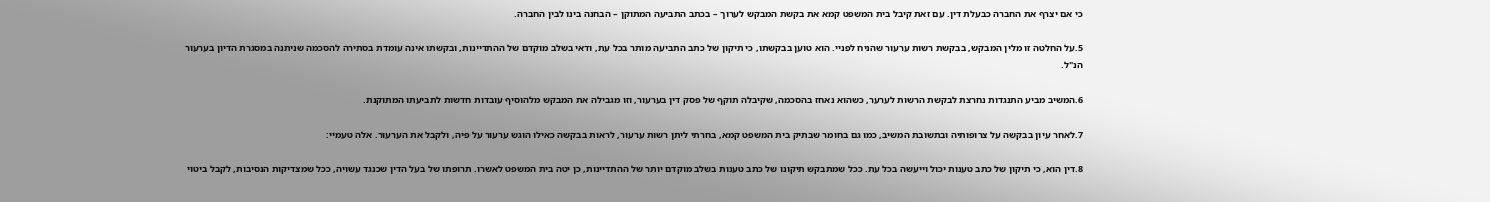כי אם יצרף את החברה כבעלת דין. עם זאת קיבל בית המשפט קמא את בקשת המבקש לערוך – בכתב התביעה המתוקן – הבחנה בינו לבין החברה.

5.על החלטה זו מלין המבקש, בבקשת רשות ערעור שהניח לפניי. הוא טוען בבקשתו, כי תיקון של כתב התביעה מותר בכל עת, ודאי בשלב מוקדם של ההתדיינות, ובקשתו אינה עומדת בסתירה להסכמה שניתנה במסגרת הדיון בערעור הנ"ל.

6.המשיב מביע התנגדות נחרצת לבקשת הרשות לערער, כשהוא נאחז בהסכמה, שקיבלה תוקף של פסק דין בערעור, וזו מגבילה את המבקש מלהוסיף עובדות חדשות לתביעתו המתוקנת.

7.לאחר עיון בבקשה על צרופותיה ובתשובת המשיב, כמו גם בחומר שבתיק בית המשפט קמא, בחרתי ליתן רשות ערעור, לראות בבקשה כאילו הוגש ערעור על פיה, ולקבל את הערעור. אלה טעמיי:

8.דין הוא, כי תיקון של כתב טענות יכול וייעשה בכל עת. ככל שמתבקש תיקונו של כתב טענות בשלב מוקדם יותר של ההתדיינות, כן יטה בית המשפט לאשרו. תרופתו של בעל הדין שכנגד עשויה, ככל שמצדיקות הנסיבות, לקבל ביטוי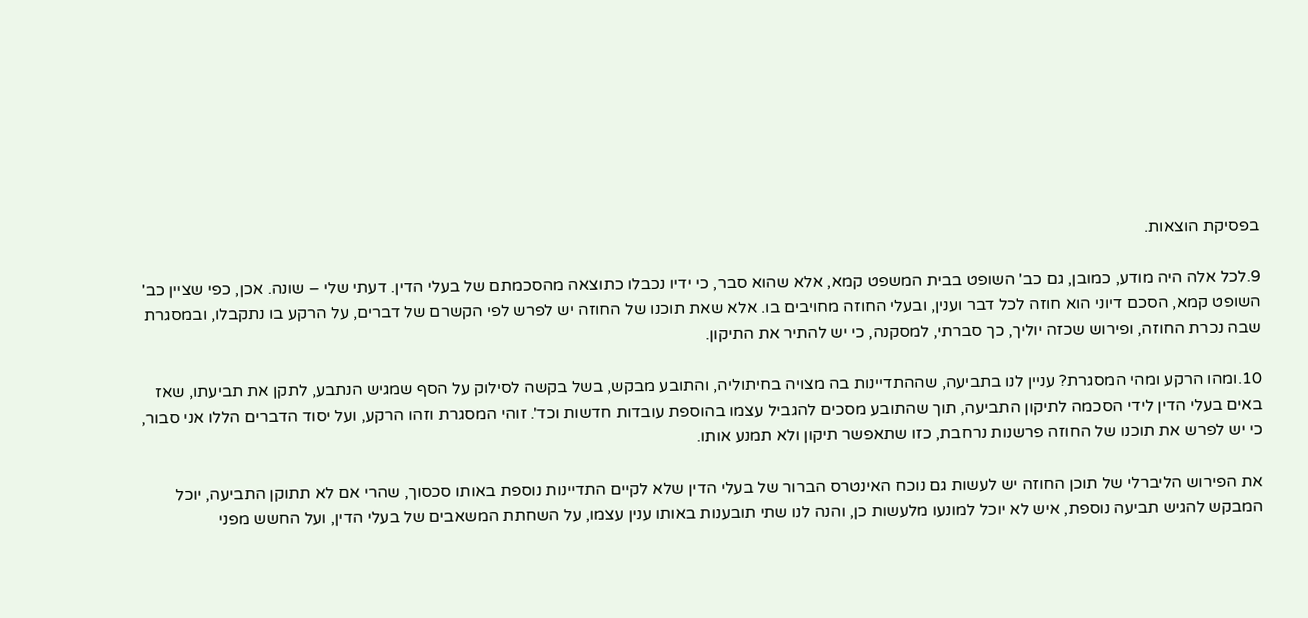בפסיקת הוצאות.

9.לכל אלה היה מודע, כמובן, גם כב' השופט בבית המשפט קמא, אלא שהוא סבר, כי ידיו נכבלו כתוצאה מהסכמתם של בעלי הדין. דעתי שלי – שונה. אכן, כפי שציין כב' השופט קמא, הסכם דיוני הוא חוזה לכל דבר וענין, ובעלי החוזה מחויבים בו. אלא שאת תוכנו של החוזה יש לפרש לפי הקשרם של דברים, על הרקע בו נתקבלו, ובמסגרת שבה נכרת החוזה, ופירוש שכזה יוליך, כך סברתי, למסקנה, כי יש להתיר את התיקון.

10.ומהו הרקע ומהי המסגרת? עניין לנו בתביעה, שההתדיינות בה מצויה בחיתוליה, והתובע מבקש, בשל בקשה לסילוק על הסף שמגיש הנתבע, לתקן את תביעתו, שאז באים בעלי הדין לידי הסכמה לתיקון התביעה, תוך שהתובע מסכים להגביל עצמו בהוספת עובדות חדשות וכד'. זוהי המסגרת וזהו הרקע, ועל יסוד הדברים הללו אני סבור, כי יש לפרש את תוכנו של החוזה פרשנות נרחבת, כזו שתאפשר תיקון ולא תמנע אותו.

את הפירוש הליברלי של תוכן החוזה יש לעשות גם נוכח האינטרס הברור של בעלי הדין שלא לקיים התדיינות נוספת באותו סכסוך, שהרי אם לא תתוקן התביעה, יוכל המבקש להגיש תביעה נוספת, איש לא יוכל למונעו מלעשות כן, והנה לנו שתי תובענות באותו ענין עצמו, על השחתת המשאבים של בעלי הדין, ועל החשש מפני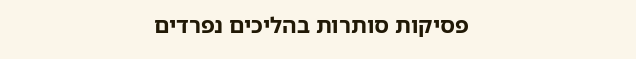פסיקות סותרות בהליכים נפרדים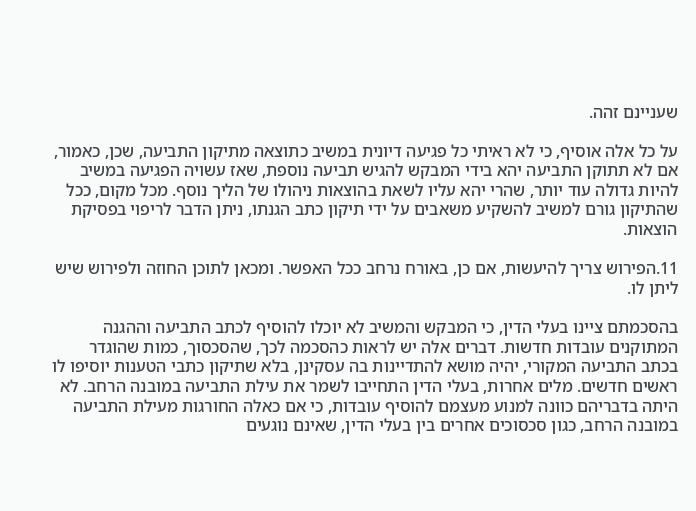שעניינם זהה.

על כל אלה אוסיף, כי לא ראיתי כל פגיעה דיונית במשיב כתוצאה מתיקון התביעה, שכן, כאמור, אם לא תתוקן התביעה יהא בידי המבקש להגיש תביעה נוספת, שאז עשויה הפגיעה במשיב להיות גדולה עוד יותר, שהרי יהא עליו לשאת בהוצאות ניהולו של הליך נוסף. מכל מקום, ככל שהתיקון גורם למשיב להשקיע משאבים על ידי תיקון כתב הגנתו, ניתן הדבר לריפוי בפסיקת הוצאות.

11.הפירוש צריך להיעשות, אם כן, באורח נרחב ככל האפשר. ומכאן לתוכן החוזה ולפירוש שיש ליתן לו.

בהסכמתם ציינו בעלי הדין, כי המבקש והמשיב לא יוכלו להוסיף לכתב התביעה וההגנה המתוקנים עובדות חדשות. דברים אלה יש לראות כהסכמה לכך, שהסכסוך, כמות שהוגדר בכתב התביעה המקורי, יהיה מושא להתדיינות בה עסקינן, בלא שתיקון כתבי הטענות יוסיפו לו ראשים חדשים. מלים אחרות, בעלי הדין התחייבו לשמר את עילת התביעה במובנה הרחב. לא היתה בדבריהם כוונה למנוע מעצמם להוסיף עובדות, כי אם כאלה החורגות מעילת התביעה במובנה הרחב, כגון סכסוכים אחרים בין בעלי הדין, שאינם נוגעים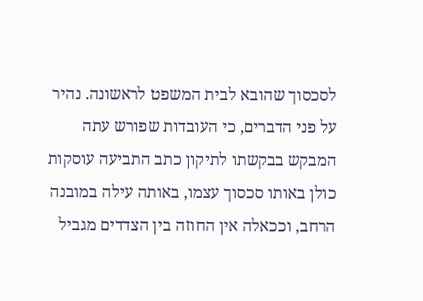לסכסוך שהובא לבית המשפט לראשונה. נהיר על פני הדברים, כי העובדות שפורש עתה המבקש בבקשתו לתיקון כתב התביעה עוסקות כולן באותו סכסוך עצמו, באותה עילה במובנה הרחב, וככאלה אין החוזה בין הצדדים מגביל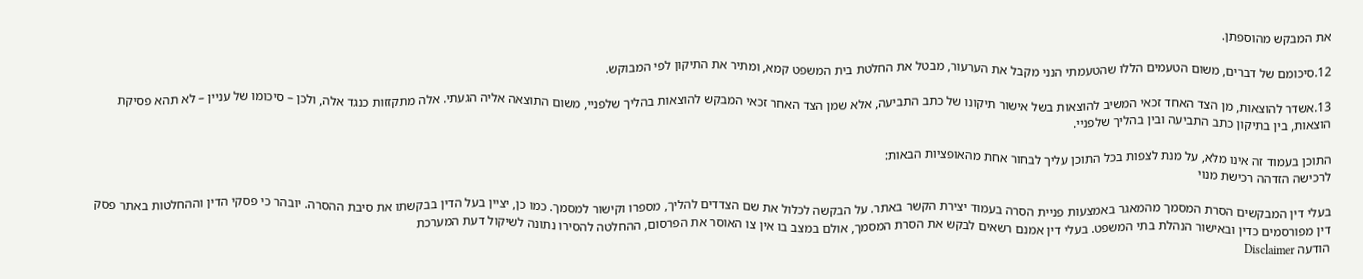את המבקש מהוספתן.

12.סיכומם של דברים, משום הטעמים הללו שהטעמתי הנני מקבל את הערעור, מבטל את החלטת בית המשפט קמא, ומתיר את התיקון לפי המבוקש.

13.אשדר להוצאות, מן הצד האחד זכאי המשיב להוצאות בשל אישור תיקונו של כתב התביעה, אלא שמן הצד האחר זכאי המבקש להוצאות בהליך שלפניי, משום התוצאה אליה הגעתי. אלה מתקזזות כנגד אלה, ולכן – סיכומו של עניין – לא תהא פסיקת הוצאות, בין בתיקון כתב התביעה ובין בהליך שלפניי.

התוכן בעמוד זה אינו מלא, על מנת לצפות בכל התוכן עליך לבחור אחת מהאופציות הבאות:
לרכישה הזדהה רכישת מנוי

בעלי דין המבקשים הסרת המסמך מהמאגר באמצעות פניית הסרה בעמוד יצירת הקשר באתר. על הבקשה לכלול את שם הצדדים להליך, מספרו וקישור למסמך. כמו כן, יציין בעל הדין בבקשתו את סיבת ההסרה. יובהר כי פסקי הדין וההחלטות באתר פסק דין מפורסמים כדין ובאישור הנהלת בתי המשפט. בעלי דין אמנם רשאים לבקש את הסרת המסמך, אולם במצב בו אין צו האוסר את הפרסום, ההחלטה להסירו נתונה לשיקול דעת המערכת
הודעה Disclaimer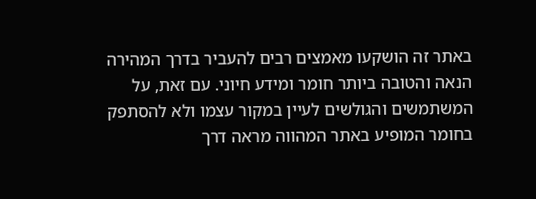באתר זה הושקעו מאמצים רבים להעביר בדרך המהירה הנאה והטובה ביותר חומר ומידע חיוני. עם זאת, על המשתמשים והגולשים לעיין במקור עצמו ולא להסתפק בחומר המופיע באתר המהווה מראה דרך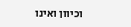וכיוון ואינו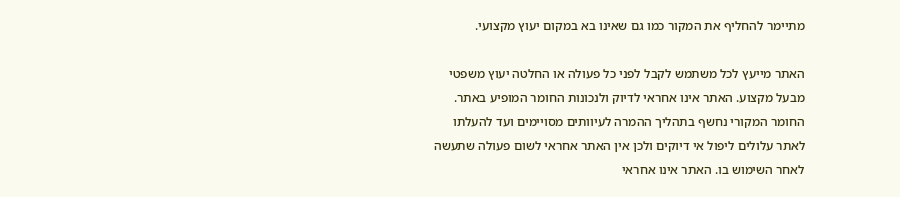מתיימר להחליף את המקור כמו גם שאינו בא במקום יעוץ מקצועי.

האתר מייעץ לכל משתמש לקבל לפני כל פעולה או החלטה יעוץ משפטי מבעל מקצוע. האתר אינו אחראי לדיוק ולנכונות החומר המופיע באתר. החומר המקורי נחשף בתהליך ההמרה לעיוותים מסויימים ועד להעלתו לאתר עלולים ליפול אי דיוקים ולכן אין האתר אחראי לשום פעולה שתעשה לאחר השימוש בו. האתר אינו אחראי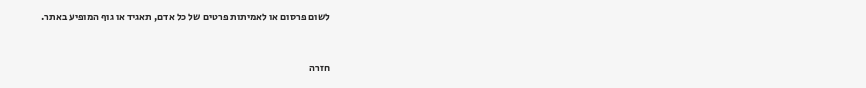לשום פרסום או לאמיתות פרטים של כל אדם, תאגיד או גוף המופיע באתר.


חזרה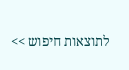לתוצאות חיפוש >>